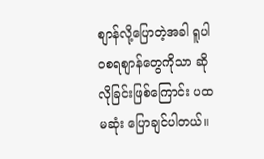စျာန်လို့ပြောတဲ့အခါ ရူပါဝစရစျာန်တွေကိုသာ ဆိုလိုခြင်းဖြစ်ကြောင်း ပထမဆုံး ပြောချင်ပါတယ်။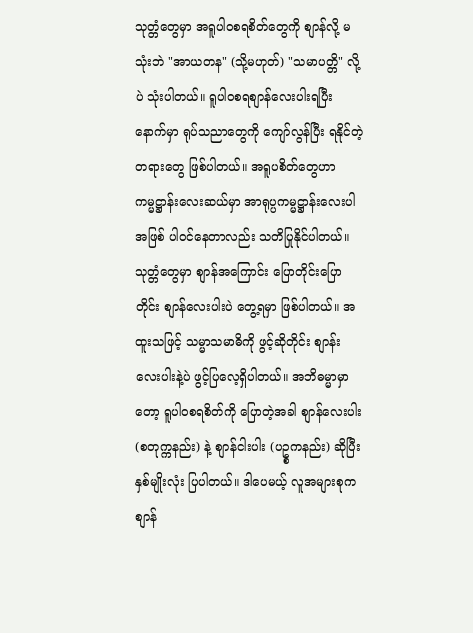သုတ္တံတွေမှာ အရူပါဝစရစိတ်တွေကို စျာန်လို့ မသုံးဘဲ "အာယတန" (သို့မဟုတ်) "သမာပတ္တိ" လို့ပဲ သုံးပါတယ်။ ရူပါဝစရစျာန်လေးပါးရပြီးနောက်မှာ ရုပ်သညာတွေကို ကျော်လွန်ပြီး ရနိုင်တဲ့ တရားတွေ ဖြစ်ပါတယ်။ အရူပစိတ်တွေဟာ ကမ္မဋ္ဌာန်းလေးဆယ်မှာ အာရုပ္ပကမ္မဋ္ဌာန်းလေးပါအဖြစ် ပါဝင်နေတာလည်း သတိပြုနိုင်ပါတယ်။
သုတ္တံတွေမှာ စျာန်အကြောင်း ပြောတိုင်းပြောတိုင်း စျာန်လေးပါးပဲ တွေ့ရမှာ ဖြစ်ပါတယ်။ အထူးသဖြင့် သမ္မာသမာဓိကို ဖွင့်ဆိုတိုင်း စျာန်းလေးပါးနဲ့ပဲ ဖွင့်ပြလေ့ရှိပါတယ်။ အဘိဓမ္မာမှာတော့ ရူပါဝစရစိတ်ကို ပြောတဲ့အခါ စျာန်လေးပါး (စတုက္ကနည်း) နဲ့ စျာန်ငါးပါး (ပဥ္စကနည်း) ဆိုပြီး နှစ်မျိုးလုံး ပြပါတယ်။ ဒါပေမယ့် လူအများစုက စျာန်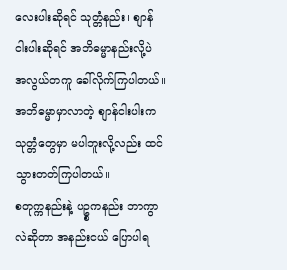လေးပါးဆိုရင် သုတ္တံနည်း၊ စျာန်ငါးပါးဆိုရင် အဘိဓမ္မာနည်းလို့ပဲ အလွယ်တကူ ခေါ်လိုက်ကြပါတယ်။ အဘိဓမ္မာမှာလာတဲ့ စျာန်ငါးပါးက သုတ္တံတွေမှာ မပါဘူးလို့လည်း ထင်သွားတတ်ကြပါတယ်။
စတုက္ကနည်းနဲ့ ပဥ္စကနည်း ဘာကွာလဲဆိုတာ အနည်းငယ် ပြောပါရ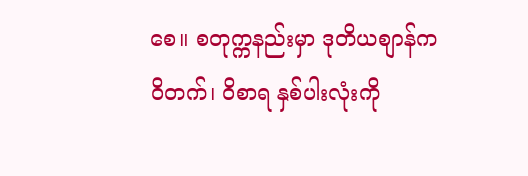စေ။ စတုက္ကနည်းမှာ ဒုတိယစျာန်က ဝိတက်၊ ဝိစာရ နှစ်ပါးလုံးကို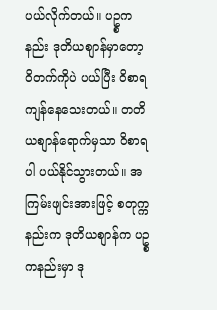ပယ်လိုက်တယ်။ ပဥ္စကနည်း ဒုတိယစျာန်မှာတော့ ဝိတက်ကိုပဲ ပယ်ပြီး ဝိစာရ ကျန်နေသေးတယ်။ တတိယစျာန်ရောက်မှသာ ဝိစာရပါ ပယ်နိုင်သွားတယ်။ အကြမ်းဖျင်းအားဖြင့် စတုက္ကနည်းက ဒုတိယစျာန်က ပဥ္စကနည်းမှာ ဒု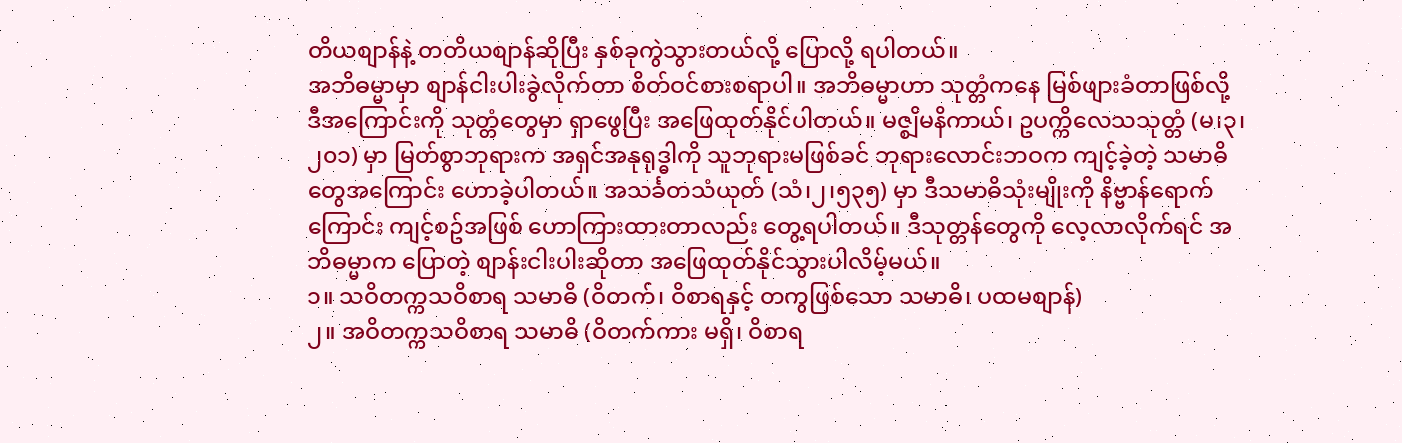တိယစျာန်နဲ့ တတိယစျာန်ဆိုပြီး နှစ်ခုကွဲသွားတယ်လို့ ပြောလို့ ရပါတယ်။
အဘိဓမ္မာမှာ စျာန်ငါးပါးခွဲလိုက်တာ စိတ်ဝင်စားစရာပါ။ အဘိဓမ္မာဟာ သုတ္တံကနေ မြစ်ဖျားခံတာဖြစ်လို့ ဒီအကြောင်းကို သုတ္တံတွေမှာ ရှာဖွေပြီး အဖြေထုတ်နိုင်ပါတယ်။ မဇ္စျိမနိကာယ်၊ ဥပက္ကိလေသသုတ္တံ (မ၊၃၊၂၀၁) မှာ မြတ်စွာဘုရားက အရှင်အနုရုဒ္ဓါကို သူဘုရားမဖြစ်ခင် ဘုရားလောင်းဘဝက ကျင့်ခဲ့တဲ့ သမာဓိတွေအကြောင်း ဟောခဲ့ပါတယ်။ အသင်္ခတသံယုတ် (သံ၊၂၊၅၃၅) မှာ ဒီသမာဓိသုံးမျိုးကို နိဗ္ဗာန်ရောက်ကြောင်း ကျင့်စဥ်အဖြစ် ဟောကြားထားတာလည်း တွေ့ရပါတယ်။ ဒီသုတ္တန်တွေကို လေ့လာလိုက်ရင် အဘိဓမ္မာက ပြောတဲ့ စျာန်းငါးပါးဆိုတာ အဖြေထုတ်နိုင်သွားပါလိမ့်မယ်။
၁။ သဝိတက္ကသဝိစာရ သမာဓိ (ဝိတက်၊ ဝိစာရနှင့် တကွဖြစ်သော သမာဓိ၊ ပထမစျာန်)
၂။ အဝိတက္ကသဝိစာရ သမာဓိ (ဝိတက်ကား မရှိ၊ ဝိစာရ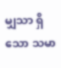မျှသာ ရှိသော သမာ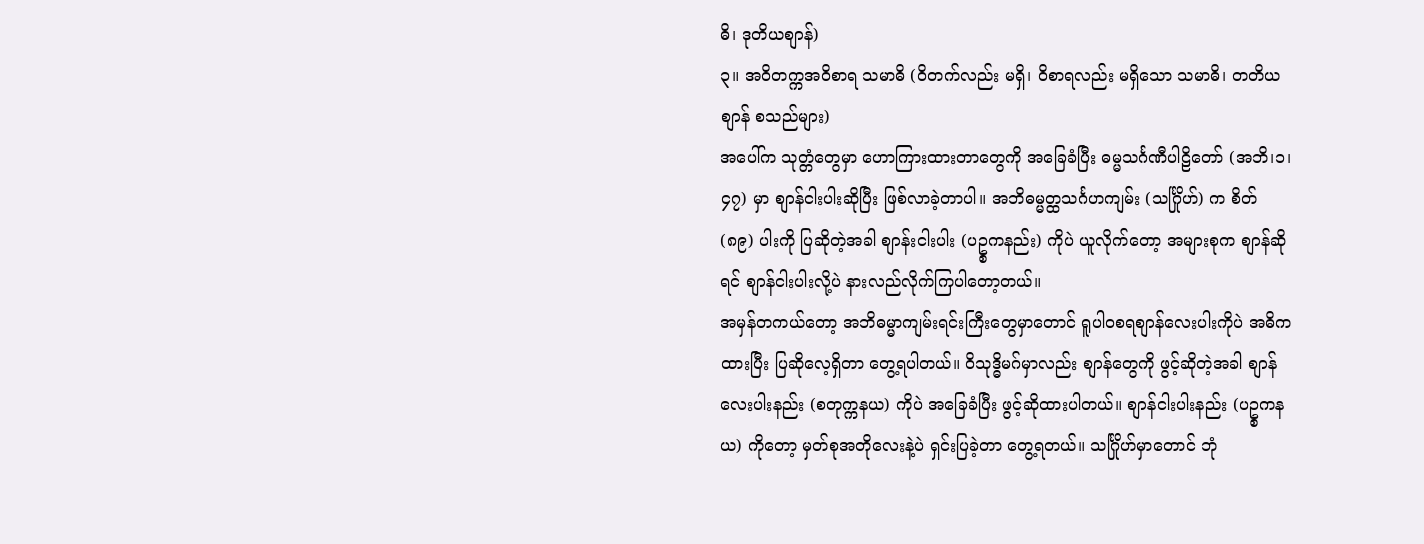ဓိ၊ ဒုတိယစျာန်)
၃။ အဝိတက္ကအဝိစာရ သမာဓိ (ဝိတက်လည်း မရှိ၊ ဝိစာရလည်း မရှိသော သမာဓိ၊ တတိယစျာန် စသည်များ)
အပေါ်က သုတ္တံတွေမှာ ဟောကြားထားတာတွေကို အခြေခံပြီး ဓမ္မသင်္ဂဏီပါဠိတော် (အဘိ၊၁၊၄၇) မှာ စျာန်ငါးပါးဆိုပြီး ဖြစ်လာခဲ့တာပါ။ အဘိဓမ္မတ္ထသင်္ဂဟကျမ်း (သင်္ဂြိုဟ်) က စိတ် (၈၉) ပါးကို ပြဆိုတဲ့အခါ စျာန်းငါးပါး (ပဥ္စကနည်း) ကိုပဲ ယူလိုက်တော့ အများစုက စျာန်ဆိုရင် စျာန်ငါးပါးလို့ပဲ နားလည်လိုက်ကြပါတော့တယ်။
အမှန်တကယ်တော့ အဘိဓမ္မာကျမ်းရင်းကြီးတွေမှာတောင် ရူပါဝစရစျာန်လေးပါးကိုပဲ အဓိကထားပြီး ပြဆိုလေ့ရှိတာ တွေ့ရပါတယ်။ ဝိသုဒ္ဓိမဂ်မှာလည်း စျာန်တွေကို ဖွင့်ဆိုတဲ့အခါ စျာန်လေးပါးနည်း (စတုက္ကနယ) ကိုပဲ အခြေခံပြီး ဖွင့်ဆိုထားပါတယ်။ စျာန်ငါးပါးနည်း (ပဥ္စကနယ) ကိုတော့ မှတ်စုအတိုလေးနဲ့ပဲ ရှင်းပြခဲ့တာ တွေ့ရတယ်။ သင်္ဂြိုဟ်မှာတောင် ဘုံ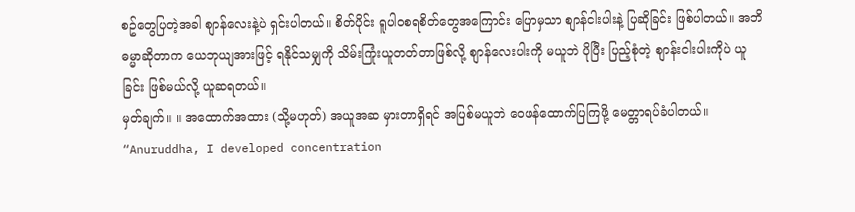စဥ်တွေပြတဲ့အခါ စျာန်လေးနဲ့ပဲ ရှင်းပါတယ်။ စိတ်ပိုင်း ရူပါဝစရစိတ်တွေအကြောင်း ပြောမှသာ စျာန်ငါးပါးနဲ့ ပြဆိုခြင်း ဖြစ်ပါတယ်။ အဘိဓမ္မာဆိုတာက ယေဘုယျအားဖြင့် ရနိုင်သမျှကို သိမ်းကြုံးယူတတ်တာဖြစ်လို့ စျာန်လေးပါးကို မယူဘဲ ပိုပြီး ပြည့်စုံတဲ့ စျာန်းငါးပါးကိုပဲ ယူခြင်း ဖြစ်မယ်လို့ ယူဆရတယ်။
မှတ်ချက်။ ။ အထောက်အထား (သို့မဟုတ်) အယူအဆ မှားတာရှိရင် အပြစ်မယူဘဲ ဝေဖန်ထောက်ပြကြဖို့ မေတ္တာရပ်ခံပါတယ်။
“Anuruddha, I developed concentration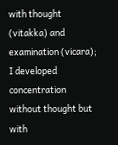with thought (vitakka) and examination (vicara);
I developed concentration without thought but with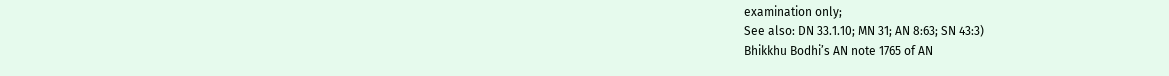examination only;
See also: DN 33.1.10; MN 31; AN 8:63; SN 43:3)
Bhikkhu Bodhi’s AN note 1765 of AN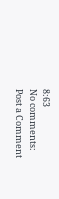8:63
No comments:
Post a Comment